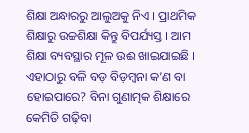ଶିକ୍ଷା ଅନ୍ଧାରରୁ ଆଲୁଅକୁ ନିଏ । ପ୍ରାଥମିକ ଶିକ୍ଷାରୁ ଉଚ୍ଚଶିକ୍ଷା କିନ୍ତୁ ବିପର୍ଯ୍ୟସ୍ତ । ଆମ ଶିକ୍ଷା ବ୍ୟବସ୍ଥାର ମୂଳ ଉଈ ଖାଇଯାଇଛି । ଏହାଠାରୁ ବଳି ବଡ଼ ବିଡ଼ମ୍ବନା କ’ଣ ବା ହୋଇପାରେ? ବିନା ଗୁଣାତ୍ମକ ଶିକ୍ଷାରେ କେମିତି ଗଢ଼ିବା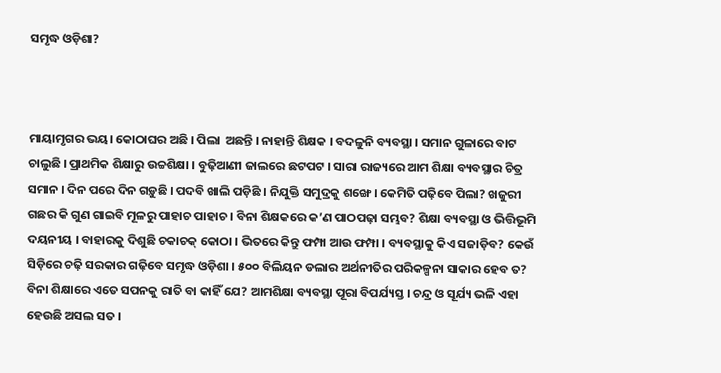ସମୃଦ୍ଧ ଓଡ଼ିଶା?



ମାୟାମୃଗର ଭୟ। କୋଠାଘର ଅଛି । ପିଲା  ଅଛନ୍ତି । ନାହାନ୍ତି ଶିକ୍ଷକ । ବଦଳୁନି ବ୍ୟବସ୍ଥା । ସମାନ ଗୁଳାରେ ବାଟ ଚାଲୁଛି । ପ୍ରାଥମିକ ଶିକ୍ଷାରୁ ଉଚ୍ଚଶିକ୍ଷା । ବୁଢ଼ିଆଣୀ ଜାଲରେ ଛଟପଟ । ସାରା ରାଜ୍ୟରେ ଆମ ଶିକ୍ଷା ବ୍ୟବସ୍ଥାର ଚିତ୍ର ସମାନ । ଦିନ ପରେ ଦିନ ଗଡ଼ୁଛି । ପଦବି ଖାଲି ପଡ଼ିଛି । ନିଯୁକ୍ତି ସମୁଦ୍ରକୁ ଶଙ୍ଖେ । କେମିତି ପଢ଼ିବେ ପିଲା? ଖଜୁରୀ ଗଛର କି ଗୁଣ ଗାଇବି ମୂଳରୁ ପାହାଚ ପାହାଚ । ବିନା ଶିକ୍ଷକରେ କ’ଣ ପାଠପଢ଼ା ସମ୍ଭବ? ଶିକ୍ଷା ବ୍ୟବସ୍ଥା ଓ ଭିତ୍ତିଭୂମି ଦୟନୀୟ । ବାହାରକୁ ଦିଶୁଛି ଚକାଚକ୍‌ କୋଠା । ଭିତରେ କିନ୍ତୁ ଫମ୍ପା ଆଉ ଫମ୍ପା । ବ୍ୟବସ୍ଥାକୁ କିଏ ସଜାଡ଼ିବ? କେଉଁ ସିଡ଼ିରେ ଚଢ଼ି ସରକାର ଗଢ଼ିବେ ସମୃଦ୍ଧ ଓଡ଼ିଶା । ୫୦୦ ବିଲିୟନ ଡଲାର ଅର୍ଥନୀତିର ପରିକଳ୍ପନା ସାକାର ହେବ ତ? ବିନା ଶିକ୍ଷାରେ ଏତେ ସପନକୁ ରାତି ବା କାହିଁ ଯେ? ଆମଶିକ୍ଷା ବ୍ୟବସ୍ଥା ପୂରା ବିପର୍ଯ୍ୟସ୍ତ । ଚନ୍ଦ୍ର ଓ ସୂର୍ଯ୍ୟ ଭଳି ଏହା ହେଉଛି ଅସଲ ସତ ।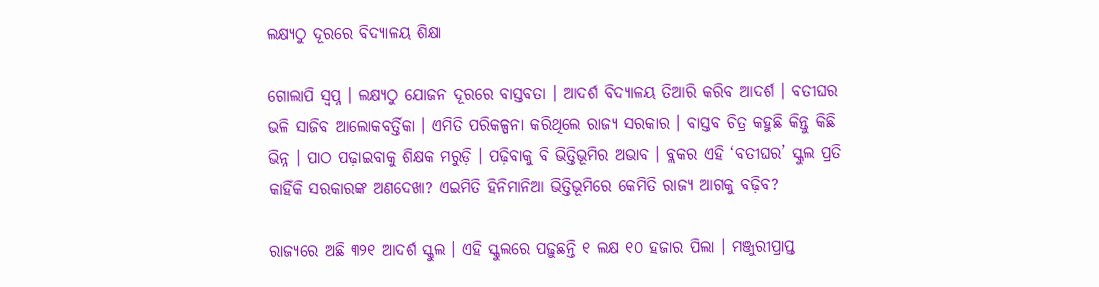ଲକ୍ଷ୍ୟଠୁ ଦୂରରେ ବିଦ୍ୟାଳୟ ଶିକ୍ଷା

ଗୋଲାପି ସ୍ୱପ୍ନ । ଲକ୍ଷ୍ୟଠୁ ଯୋଜନ ଦୂରରେ ବାସ୍ତବତା । ଆଦର୍ଶ ବିଦ୍ୟାଳୟ ତିଆରି କରିବ ଆଦର୍ଶ । ବତୀଘର ଭଳି ସାଜିବ ଆଲୋକବର୍ତ୍ତିକା । ଏମିତି ପରିକଳ୍ପନା କରିଥିଲେ ରାଜ୍ୟ ସରକାର । ବାସ୍ତବ ଚିତ୍ର କହୁଛି କିନ୍ତୁ କିଛି ଭିନ୍ନ । ପାଠ ପଢ଼ାଇବାକୁ ଶିକ୍ଷକ ମରୁଡ଼ି । ପଢ଼ିବାକୁ ବି ଭିତ୍ତିଭୂମିର ଅଭାବ । ବ୍ଲକର ଏହି ‘ବତୀଘର’ ସ୍କୁଲ ପ୍ରତି କାହିଁକି ସରକାରଙ୍କ ଅଣଦେଖା? ଏଇମିତି ହିନିମାନିଆ ଭିତ୍ତିଭୂମିରେ କେମିତି ରାଜ୍ୟ ଆଗକୁ ବଢ଼ିବ?

ରାଜ୍ୟରେ ଅଛି ୩୨୧ ଆଦର୍ଶ ସ୍କୁଲ । ଏହି ସ୍କୁଲରେ ପଢ଼ୁଛନ୍ତି ୧ ଲକ୍ଷ ୧୦ ହଜାର ପିଲା । ମଞ୍ଜୁରୀପ୍ରାପ୍ତ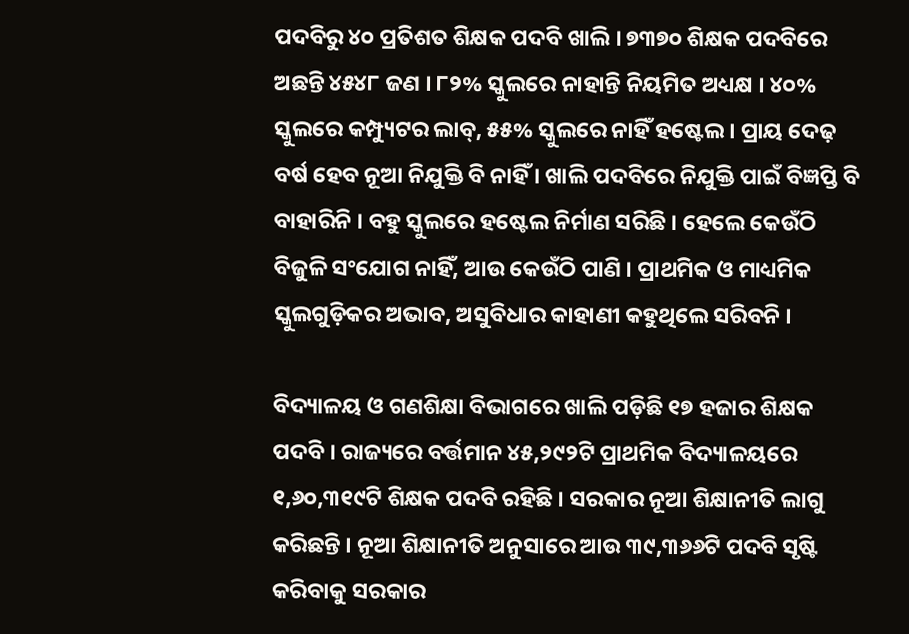ପଦବିରୁ ୪୦ ପ୍ରତିଶତ ଶିକ୍ଷକ ପଦବି ଖାଲି । ୭୩୭୦ ଶିକ୍ଷକ ପଦବିରେ ଅଛନ୍ତି ୪୫୪୮ ଜଣ । ୮୨% ସ୍କୁଲରେ ନାହାନ୍ତି ନିୟମିତ ଅଧ୍ୟକ୍ଷ । ୪୦% ସ୍କୁଲରେ କମ୍ପ୍ୟୁଟର ଲାବ୍‌, ୫୫% ସ୍କୁଲରେ ନାହିଁ ହଷ୍ଟେଲ । ପ୍ରାୟ ଦେଢ଼ ବର୍ଷ ହେବ ନୂଆ ନିଯୁକ୍ତି ବି ନାହିଁ । ଖାଲି ପଦବିରେ ନିଯୁକ୍ତି ପାଇଁ ବିଜ୍ଞପ୍ତି ବି ବାହାରିନି । ବହୁ ସ୍କୁଲରେ ହଷ୍ଟେଲ ନିର୍ମାଣ ସରିଛି । ହେଲେ କେଉଁଠି ବିଜୁଳି ସଂଯୋଗ ନାହିଁ, ଆଉ କେଉଁଠି ପାଣି । ପ୍ରାଥମିକ ଓ ମାଧ୍ୟମିକ ସ୍କୁଲଗୁଡ଼ିକର ଅଭାବ, ଅସୁବିଧାର କାହାଣୀ କହୁଥିଲେ ସରିବନି ।

ବିଦ୍ୟାଳୟ ଓ ଗଣଶିକ୍ଷା ବିଭାଗରେ ଖାଲି ପଡ଼ିଛି ୧୭ ହଜାର ଶିକ୍ଷକ ପଦବି । ରାଜ୍ୟରେ ବର୍ତ୍ତମାନ ୪୫,୨୯୨ଟି ପ୍ରାଥମିକ ବିଦ୍ୟାଳୟରେ ୧,୬୦,୩୧୯ଟି ଶିକ୍ଷକ ପଦବି ରହିଛି । ସରକାର ନୂଆ ଶିକ୍ଷାନୀତି ଲାଗୁ କରିଛନ୍ତି । ନୂଆ ଶିକ୍ଷାନୀତି ଅନୁସାରେ ଆଉ ୩୯,୩୬୬ଟି ପଦବି ସୃଷ୍ଟି କରିବାକୁ ସରକାର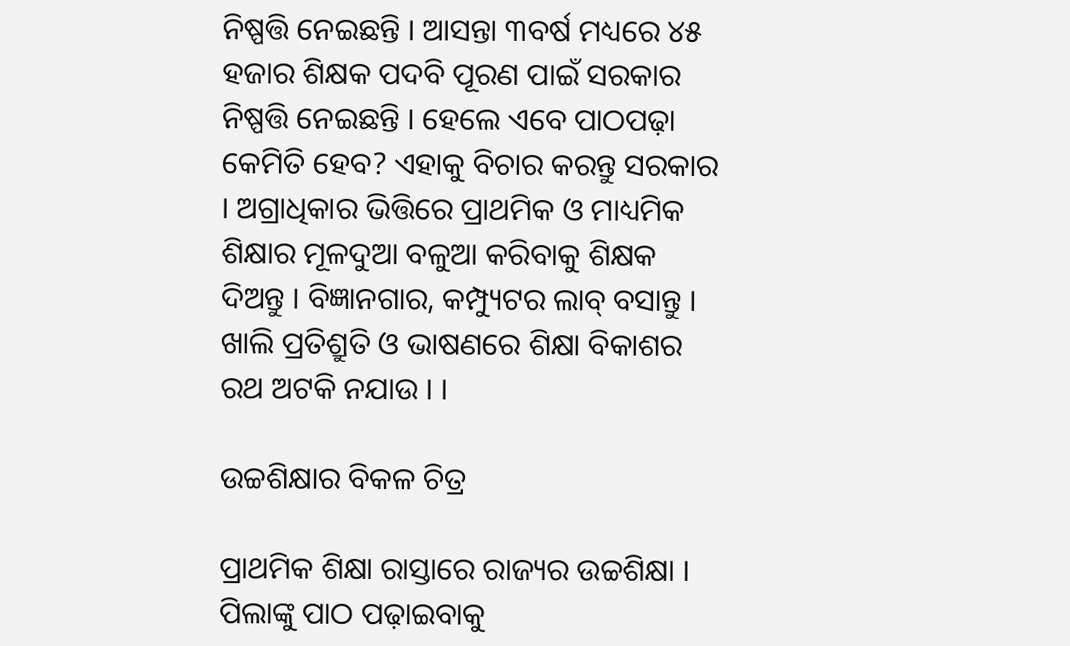ନିଷ୍ପତ୍ତି ନେଇଛନ୍ତି । ଆସନ୍ତା ୩ବର୍ଷ ମଧ୍ୟରେ ୪୫ ହଜାର ଶିକ୍ଷକ ପଦବି ପୂରଣ ପାଇଁ ସରକାର ନିଷ୍ପତ୍ତି ନେଇଛନ୍ତି । ହେଲେ ଏବେ ପାଠପଢ଼ା କେମିତି ହେବ? ଏହାକୁ ବିଚାର କରନ୍ତୁ ସରକାର । ଅଗ୍ରାଧିକାର ଭିତ୍ତିରେ ପ୍ରାଥମିକ ଓ ମାଧ୍ୟମିକ ଶିକ୍ଷାର ମୂଳଦୁଆ ବଳୁଆ କରିବାକୁ ଶିକ୍ଷକ ଦିଅନ୍ତୁ । ବିଜ୍ଞାନଗାର, କମ୍ପ୍ୟୁଟର ଲାବ୍‌ ବସାନ୍ତୁ । ଖାଲି ପ୍ରତିଶ୍ରୁତି ଓ ଭାଷଣରେ ଶିକ୍ଷା ବିକାଶର ରଥ ଅଟକି ନଯାଉ । ।

ଉଚ୍ଚଶିକ୍ଷାର ବିକଳ ଚିତ୍ର

ପ୍ରାଥମିକ ଶିକ୍ଷା ରାସ୍ତାରେ ରାଜ୍ୟର ଉଚ୍ଚଶିକ୍ଷା । ପିଲାଙ୍କୁ ପାଠ ପଢ଼ାଇବାକୁ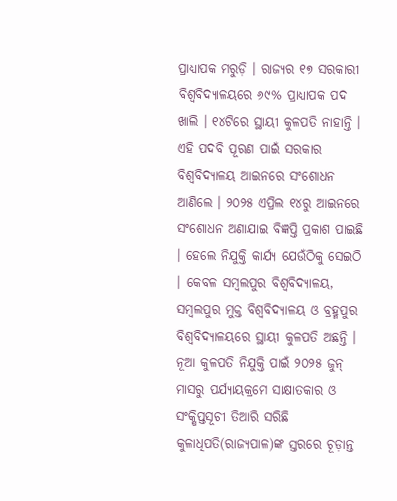ପ୍ରାଧ୍ୟାପକ ମରୁଡ଼ି । ରାଜ୍ୟର ୧୭ ସରକାରୀ ବିଶ୍ୱବିଦ୍ୟାଳୟରେ ୬୯% ପ୍ରାଧ୍ୟାପକ ପଦ ଖାଲି । ୧୪ଟିରେ ସ୍ଥାୟୀ କୁଳପତି ନାହାନ୍ତି ।  ଏହି ପଦବି ପୂରଣ ପାଇଁ ସରକାର ବିଶ୍ୱବିଦ୍ୟାଳୟ ଆଇନରେ ସଂଶୋଧନ ଆଣିଲେ । ୨୦୨୫ ଏପ୍ରିଲ ୧୪ରୁ ଆଇନରେ ସଂଶୋଧନ ଅଣାଯାଇ ବିଜ୍ଞପ୍ତି ପ୍ରକାଶ ପାଇଛି । ହେଲେ ନିଯୁକ୍ତି କାର୍ଯ୍ୟ ଯେଉଁଠିକୁ ସେଇଠି । କେବଳ ସମ୍ବଲପୁର ବିଶ୍ୱବିଦ୍ୟାଳୟ, ସମ୍ବଲପୁର ମୁକ୍ତ ବିଶ୍ୱବିଦ୍ୟାଳୟ ଓ ବ୍ରହ୍ମପୁର ବିଶ୍ୱବିଦ୍ୟାଳୟରେ ସ୍ଥାୟୀ କୁଳପତି ଅଛନ୍ତି । ନୂଆ କୁଳପତି ନିଯୁକ୍ତି ପାଇଁ ୨୦୨୫ ଜୁନ୍‌ ମାସରୁ ପର୍ଯ୍ୟାୟକ୍ରମେ ସାକ୍ଷାତକାର ଓ ସଂକ୍ଷିପ୍ତସୂଚୀ ତିଆରି ସରିଛି କୁଳାଧିପତି(ରାଜ୍ୟପାଳ)ଙ୍କ ସ୍ତରରେ ଚୂଡ଼ାନ୍ତ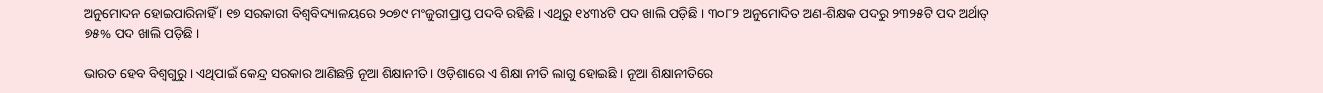ଅନୁମୋଦନ ହୋଇପାରିନାହିଁ । ୧୭ ସରକାରୀ ବିଶ୍ୱବିଦ୍ୟାଳୟରେ ୨୦୭୯ ମଂଜୁରୀପ୍ରାପ୍ତ ପଦବି ରହିଛି । ଏଥିରୁ ୧୪୩୪ଟି ପଦ ଖାଲି ପଡ଼ିଛି । ୩୦୮୨ ଅନୁମୋଦିତ ଅଣ-ଶିକ୍ଷକ ପଦରୁ ୨୩୨୫ଟି ପଦ ଅର୍ଥାତ୍‌ ୭୫% ପଦ ଖାଲି ପଡ଼ିଛି ।

ଭାରତ ହେବ ବିଶ୍ୱଗୁରୁ । ଏଥିପାଇଁ କେନ୍ଦ୍ର ସରକାର ଆଣିଛନ୍ତି ନୂଆ ଶିକ୍ଷାନୀତି । ଓଡ଼ିଶାରେ ଏ ଶିକ୍ଷା ନୀତି ଲାଗୁ ହୋଇଛି । ନୂଆ ଶିକ୍ଷାନୀତିରେ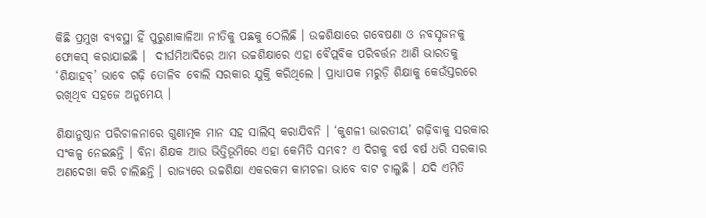କିଛି ପ୍ରମୁଖ ବ୍ୟବସ୍ଥା ହିଁ ପୁରୁଣାକାଳିଆ ନୀତିକୁ ପଛକୁ ଠେଲିଛି । ଉଚ୍ଚଶିକ୍ଷାରେ ଗବେଷଣା ଓ ନବସୃଜନକୁ ଫୋକସ୍‌ କରାଯାଇଛି ।  ଦୀର୍ଘମିଆଦିରେ ଆମ ଉଚ୍ଚଶିକ୍ଷାରେ ଏହା ବୈପ୍ଲବିକ ପରିବର୍ତ୍ତନ ଆଣି ଭାରତକୁ ‘ଶିକ୍ଷାହବ୍‌’ ଭାବେ ଗଢ଼ି ତୋଳିବ ବୋଲି ସରକାର ଯୁକ୍ତି କରିଥିଲେ । ପ୍ରାଧ୍ୟାପକ ମରୁଡ଼ି ଶିକ୍ଷାକୁ କେଉଁସ୍ତରରେ ରଖିଥିବ ସହଜେ ଅନୁମେୟ ।

ଶିକ୍ଷାନୁଷ୍ଠାନ ପରିଚାଳନାରେ ଗୁଣାତ୍ମକ ମାନ ସହ ସାଲିସ୍‌ କରାଯିବନି । ‘କୁଶଳୀ ଭାରତୀୟ’ ଗଢ଼ିବାକୁ ସରକାର ସଂକଳ୍ପ ନେଇଛନ୍ତି । ବିନା ଶିକ୍ଷକ ଆଉ ଭିତ୍ତିଭୂମିରେ ଏହା କେମିତି ସମ୍ଭବ? ଏ ଦିଗକୁ ବର୍ଷ ବର୍ଷ ଧରି ସରକାର ଅଣଦେଖା କରି ଚାଲିଛନ୍ତି । ରାଜ୍ୟରେ ଉଚ୍ଚଶିକ୍ଷା ଏକରକମ କାମଚଳା ଭାବେ ବାଟ ଚାଲୁଛି । ଯଦି ଏମିତି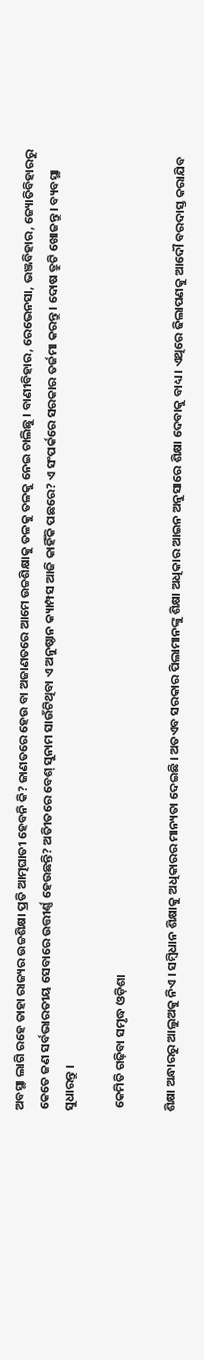ଅବସ୍ଥା ଲାଗି ରହେ ତାହା ରାଜ୍ୟର ଉଚ୍ଚଶିକ୍ଷା ପ୍ରତି ଆତ୍ମଘାତୀ ହେବନି କି? ଜାଣତରେ ହେଉ ବା ଅଜାଣତରେ ଆମେ ଉଚ୍ଚଶିକ୍ଷାକୁ ତଳକୁ ତଳକୁ ନେଇ ଚାଲିଛୁ । ବାଣୀବିହାର, ରେଭେନସା, ଭଞ୍ଜବିହାର, ଜ୍ୟୋତିବିହାରରୁ କେତେ ଜଣ ସର୍ବଭାରତୀୟ ସେବାରେ ଉତ୍ତୀର୍ଣ୍ଣ ହେଉଛନ୍ତି? ଅତୀିତରେ ବେଶ୍‌ ସୁନାମ ସାଉଁଟିଥିବା ଏ ଅନୁଷ୍ଠାନ କ୍ୟାମ୍ପସ ଆଜି କାହିଁକି ପଛରେ? ଏ ସଂପର୍କରେ ସରକାର ତର୍ଜମା କରନ୍ତୁ । ଦୋଷ ତ୍ରୁଟି ଖୋଜନ୍ତୁ । ବ୍ୟବସ୍ଥା ସୁଧାରନ୍ତୁ ।

 କେମିତି ଗଢ଼ିବା ସମୃଦ୍ଧ ଓଡ଼ିଶା

ଶିକ୍ଷା ଅନ୍ଧାରରୁ ଆଲୁଅକୁ ନିଏ । ସମ୍ବିଧାନ ଶିକ୍ଷାକୁ ଅଧିକାରର ମାନ୍ୟତା ଦେଇଛି । ଅତଏବ ସରକାର ପିଲାମାନଙ୍କୁ ଶିକ୍ଷା ଅଧିକାର ଆଇନ ଅନୁସାରେ ଶିକ୍ଷା ଦେବାକୁ ବାଧ୍ୟ । ଏଥିରେ ଢିଲାପଣକୁ ଆଦୌ ବରଦାସ୍ତ କରାଯିବ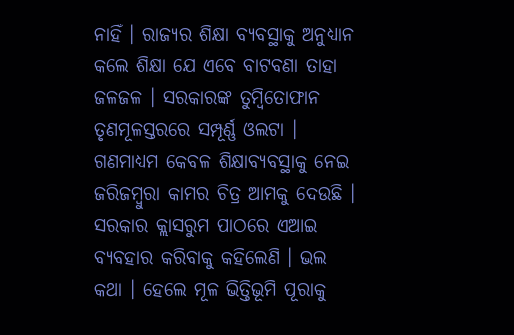ନାହିଁ । ରାଜ୍ୟର ଶିକ୍ଷା ବ୍ୟବସ୍ଥାକୁ ଅନୁଧ୍ୟାନ କଲେ ଶିକ୍ଷା ଯେ ଏବେ ବାଟବଣା ତାହା ଜଳଜଳ । ସରକାରଙ୍କ ତୁମ୍ବିତୋଫାନ ତୃଣମୂଳସ୍ତରରେ ସମ୍ପୂର୍ଣ୍ଣ ଓଲଟା । ଗଣମାଧ୍ୟମ କେବଳ ଶିକ୍ଷାବ୍ୟବସ୍ଥାକୁ ନେଇ ଜରିଜମ୍ବୁରା କାମର ଚିତ୍ର ଆମକୁ ଦେଉଛି । ସରକାର କ୍ଲାସରୁମ ପାଠରେ ଏଆଇ ବ୍ୟବହାର କରିବାକୁ କହିଲେଣି । ଭଲ କଥା । ହେଲେ ମୂଳ ଭିତ୍ତିଭୂମି ପୂରାକୁ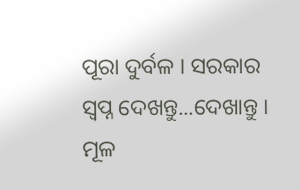ପୂରା ଦୁର୍ବଳ । ସରକାର ସ୍ୱପ୍ନ ଦେଖନ୍ତୁ...ଦେଖାନ୍ତୁ । ମୂଳ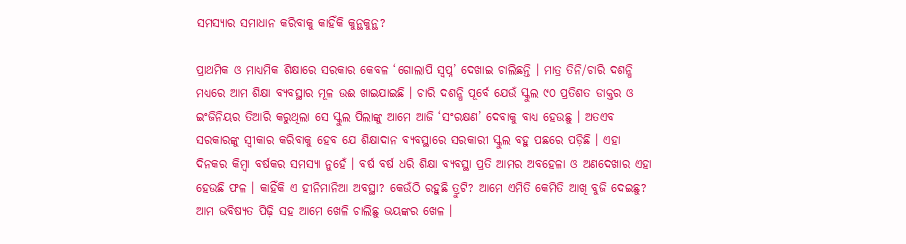ସମସ୍ୟାର ସମାଧାନ କରିବାକୁ କାହିଁକି କୁନ୍ଥକୁନ୍ଥ?

ପ୍ରାଥମିକ ଓ ମାଧ୍ୟମିକ ଶିକ୍ଷାରେ ସରକାର କେବଳ ‘ଗୋଲାପି ସ୍ୱପ୍ନ’ ଦେଖାଇ ଚାଲିଛନ୍ତି । ମାତ୍ର ତିନି/ଚାରି ଦଶନ୍ଧି ମଧ୍ୟରେ ଆମ ଶିକ୍ଷା ବ୍ୟବସ୍ଥାର ମୂଳ ଉଈ ଖାଇଯାଇଛି । ଚାରି ଦଶନ୍ଧି ପୂର୍ବେ ଯେଉଁ ସ୍କୁଲ ୯୦ ପ୍ରତିଶତ ଡାକ୍ତର ଓ ଇଂଜିନିୟର ତିଆରି କରୁଥିଲା ସେ ସ୍କୁଲ ପିଲାଙ୍କୁ ଆମେ ଆଜି ‘ସଂରକ୍ଷଣ’ ଦେବାକୁ ବାଧ୍ୟ ହେଉଛୁ । ଅତଏବ ସରକାରଙ୍କୁ ସ୍ୱୀକାର କରିବାକୁ ହେବ ଯେ ଶିକ୍ଷାଦାନ ବ୍ୟବସ୍ଥାରେ ସରକାରୀ ସ୍କୁଲ ବହୁ ପଛରେ ପଡ଼ିଛି । ଏହା ଦିନକର କିମ୍ବା ବର୍ଷକର ସମସ୍ୟା ନୁହେଁ । ବର୍ଷ ବର୍ଷ ଧରି ଶିକ୍ଷା ବ୍ୟବସ୍ଥା ପ୍ରତି ଆମର ଅବହେଳା ଓ ଅଣଦେଖାର ଏହା ହେଉଛି ଫଳ । କାହିଁକି ଏ ହୀନିମାନିଆ ଅବସ୍ଥା? କେଉଁଠି ରହୁଛି ତ୍ରୁଟି? ଆମେ ଏମିତି କେମିତି ଆଖି ବୁଜି ଦେଇଛୁ? ଆମ ଭବିଷ୍ୟତ ପିଢ଼ି ସହ ଆମେ ଖେଳି ଚାଲିଛୁ ଭୟଙ୍କର ଖେଳ ।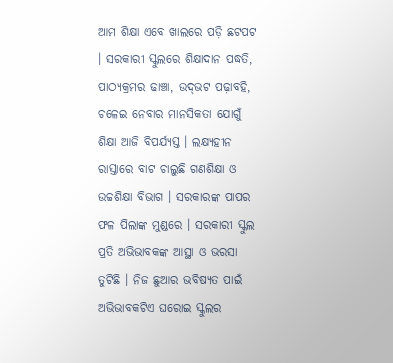ଆମ ଶିକ୍ଷା ଏବେ ଖାଲରେ ପଡ଼ି ଛଟପଟ । ସରକାରୀ ସ୍କୁଲରେ ଶିକ୍ଷାଦାନ ପଦ୍ଧତି, ପାଠ୍ୟକ୍ରମର ଢାଞ୍ଚା, ଉଦ୍‌ଭଟ ପଢ଼ାବହି, ଚଳେଇ ନେବାର ମାନସିକତା ଯୋଗୁଁ ଶିକ୍ଷା ଆଜି ବିପର୍ଯ୍ୟସ୍ତ । ଲକ୍ଷ୍ୟହୀନ ରାସ୍ତାରେ ବାଟ ଚାଲୁଛି ଗଣଶିକ୍ଷା ଓ ଉଚ୍ଚଶିକ୍ଷା ବିଭାଗ । ସରକାରଙ୍କ ପାପର ଫଳ ପିଲାଙ୍କ ମୁଣ୍ଡରେ । ସରକାରୀ ସ୍କୁଲ ପ୍ରତି ଅଭିଭାବକଙ୍କ ଆସ୍ଥା ଓ ଭରସା ତୁଟିଛି । ନିଜ ଛୁଆର ଭବିଷ୍ୟତ ପାଇଁ ଅଭିଭାବକଟିଏ ଘରୋଇ ସ୍କୁଲର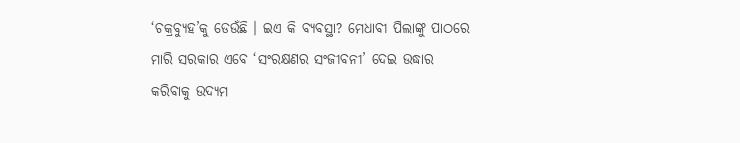‘ଚକ୍ରବ୍ୟୁହ’କୁ ଡେଉଁଛି । ଇଏ କି ବ୍ୟବସ୍ଥା? ମେଧାବୀ ପିଲାଙ୍କୁ ପାଠରେ ମାରି ସରକାର ଏବେ ‘ସଂରକ୍ଷଣର ସଂଜୀବନୀ’ ଦେଇ ଉଦ୍ଧାର କରିବାକୁ ଉଦ୍ୟମ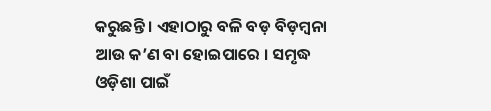କରୁଛନ୍ତି । ଏହାଠାରୁ ବଳି ବଡ଼ ବିଡ଼ମ୍ବନା ଆଉ କ’ଣ ବା ହୋଇପାରେ । ସମୃଦ୍ଧ ଓଡ଼ିଶା ପାଇଁ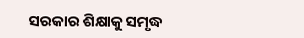ସରକାର ଶିକ୍ଷାକୁ ସମୃଦ୍ଧ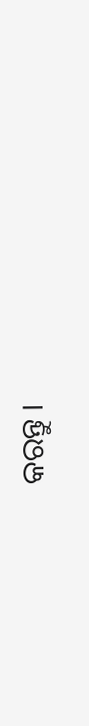କରନ୍ତୁ ।